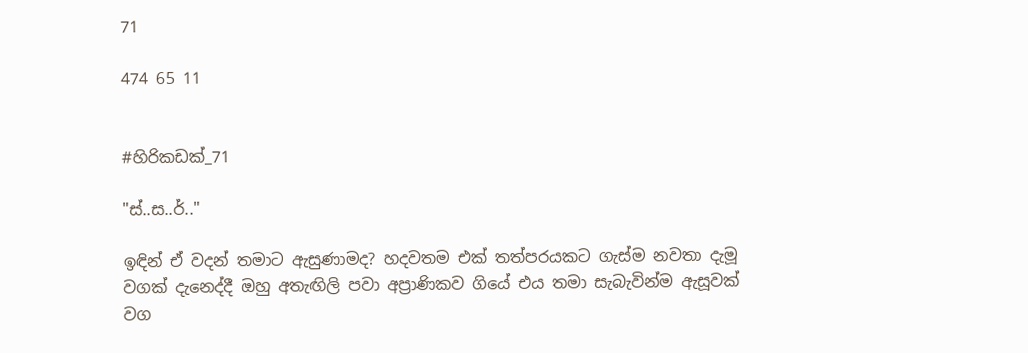71

474 65 11


#හිරිකඩක්_71

"ස්..ස..ර්.."

ඉඳින් ඒ වදන් තමාට ඇසුණාමද? හදවතම එක් තත්පරයකට ගැස්ම නවතා දැමූ වගක් දැනෙද්දී ඔහු අතැඟිලි පවා අප්‍රාණිකව ගියේ එය තමා සැබැවින්ම ඇසූවක් වග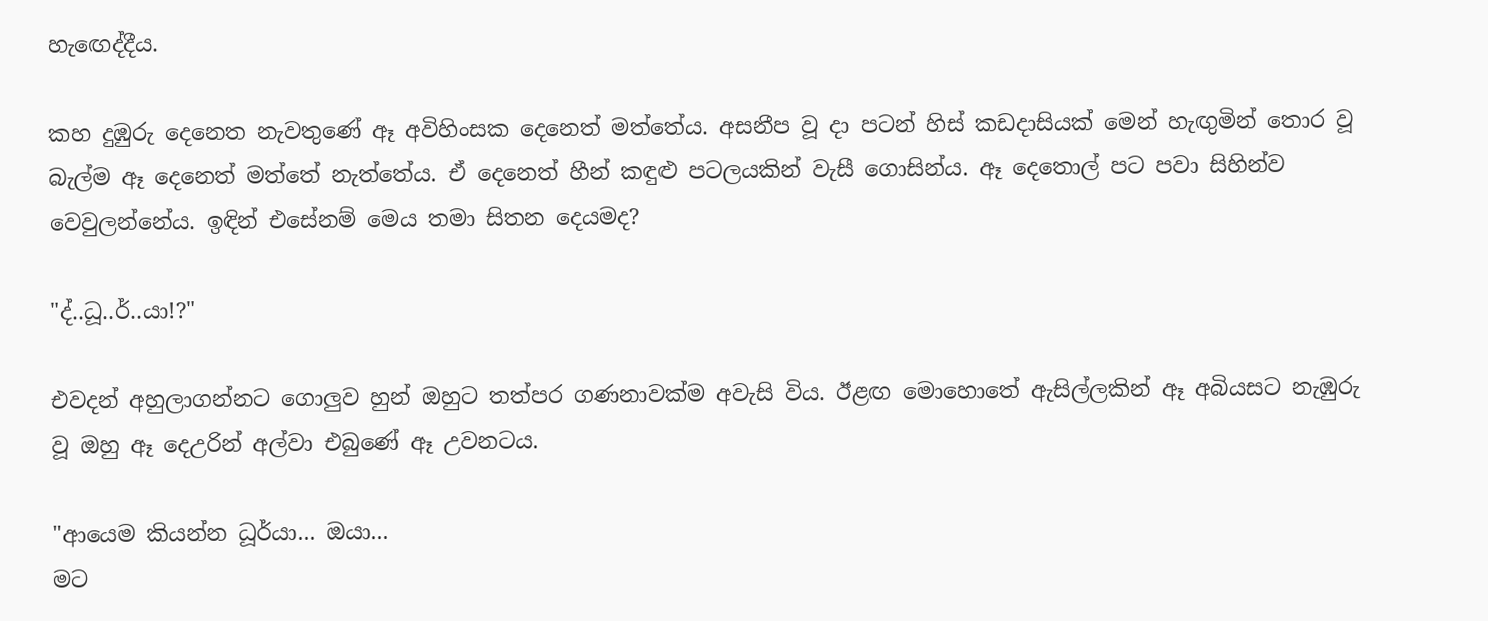හැඟෙද්දීය.

කහ දුඹුරු දෙනෙත නැවතුණේ ඈ අවිහිංසක දෙනෙත් මත්තේය. අසනීප වූ දා පටන් හිස් කඩදාසියක් මෙන් හැඟුමින් තොර වූ බැල්ම ඈ දෙනෙත් මත්තේ නැත්තේය. ඒ දෙනෙත් හීන් කඳුළු පටලයකින් වැසී ගොසින්ය. ඈ දෙතොල් පට පවා සිහින්ව වෙවුලන්නේය. ඉඳින් එසේනම් මෙය තමා සිතන දෙයමද?

"ද්..ධූ..ර්..යා!?"

එවදන් අහුලාගන්නට ගොලුව හුන් ඔහුට තත්පර ගණනාවක්ම අවැසි විය. ඊළඟ මොහොතේ ඇසිල්ලකින් ඈ අබියසට නැඹුරු වූ ඔහු ඈ දෙඋරින් අල්වා එබුණේ ඈ උවනටය.

"ආයෙම කියන්න ධූර්යා... ඔයා...
මට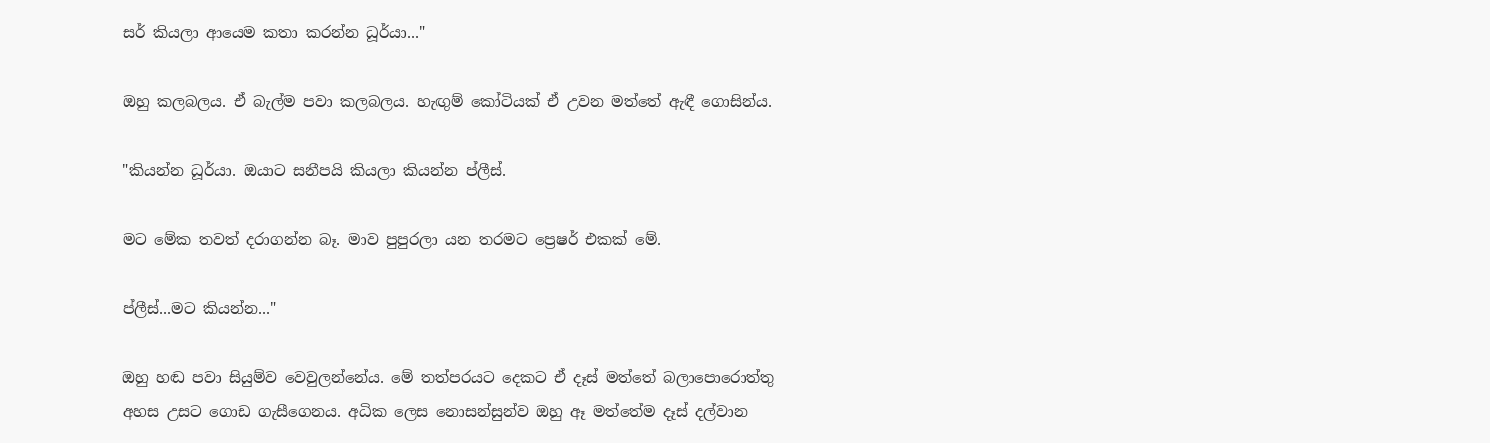සර් කියලා ආයෙම කතා කරන්න ධූර්යා..."

ඔහු කලබලය. ඒ බැල්ම පවා කලබලය. හැඟුම් කෝටියක් ඒ උවන මත්තේ ඇඳී ගොසින්ය.

"කියන්න ධූර්යා. ඔයාට සනීපයි කියලා කියන්න ප්ලීස්.

මට මේක තවත් දරාගන්න බෑ. මාව පුපුරලා යන තරමට ප්‍රෙෂර් එකක් මේ.

ප්ලීස්...මට කියන්න..."

ඔහු හඬ පවා සියුම්ව වෙවුලන්නේය. මේ තත්පරයට දෙකට ඒ දෑස් මත්තේ බලාපොරොත්තු අහස උසට ගොඩ ගැසීගෙනය. අධික ලෙස නොසන්සුන්ව ඔහු ඈ මත්තේම දෑස් දල්වාන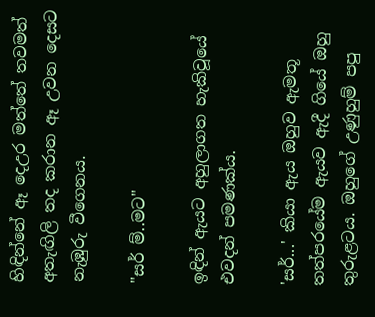හිඳින්නේ ඈ දෙඋර මත්තේ තවමත් අතැඟිලි තද කරාන ඈ උවන දෙසට නැඹුරු වීගෙනය.

"සර් ම්..මට"

ඉඳින් ඇයට අහුලාගත හැකිවූයේ එවදන් පමණක්ය.

'සර්...' කියා ඇය ඔහුව ඇමතූ තත්පරයේම ඇයව ඇදී ගියේ ඔහු තුරුළටය. ඔහුගේ උණුහුම් පපු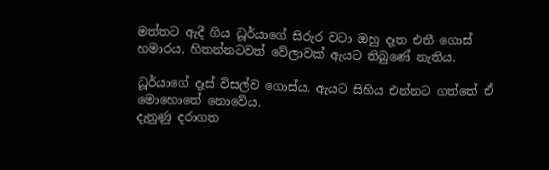මත්තට ඇදී ගිය ධූර්යාගේ සිරුර වටා ඔහු දෑත එතී ගොස් හමාරය. හිතන්නටවත් වේලාවක් ඇයට තිබුණේ නැතිය.

ධූර්යාගේ දෑස් විසල්ව ගොස්ය. ඇයට සිහිය එන්නට ගත්තේ ඒ මොහොතේ නොවේය.
දැනුණු දරාගත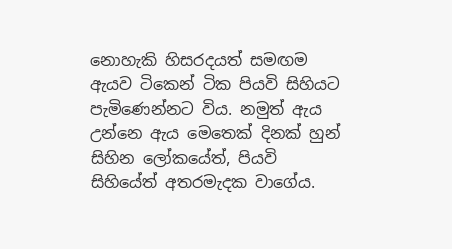නොහැකි හිසරදයත් සමඟම ඇයව ටිකෙන් ටික පියවි සිහියට පැමිණෙන්නට විය. නමුත් ඇය උන්නෙ ඇය මෙතෙක් දිනක් හුන් සිහින ලෝකයේත්, පියවි සිහියේත් අතරමැදක වාගේය.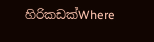හිරිකඩක්Where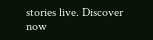stories live. Discover now